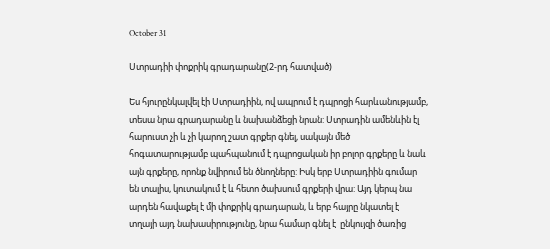October 31

Ստրադիի փոքրիկ գրադարանը(2-րդ հատված)

Ես հյուրընկալվել էի Ստրադիին, ով ապրում է դպրոցի հարևանությամբ, տեսա նրա գրադարանը և նախանձեցի նրան: Ստրադին ամենևին էլ հարուստ չի և չի կարող շատ գրքեր գնել, սակայն մեծ հոգատարությամբ պահպանում է դպրոցական իր բոլոր գրքերը և նաև այն գրքերը, որոնք նվիրում են ծնողները: Իսկ երբ Ստրադիին գումար են տալիս, կուտակում է և հետո ծախսում գրքերի վրա: Այդ կերպ նա արդեն հավաքել է մի փոքրիկ գրադարան, և երբ հայրը նկատել է տղայի այդ նախասիրությունը, նրա համար գնել է  ընկույզի ծառից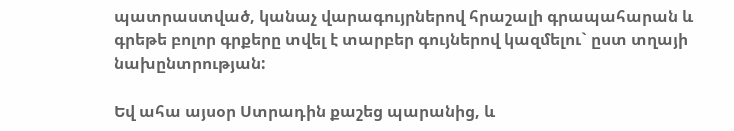պատրաստված, կանաչ վարագույրներով հրաշալի գրապահարան և գրեթե բոլոր գրքերը տվել է տարբեր գույներով կազմելու` ըստ տղայի նախընտրության:

Եվ ահա այսօր Ստրադին քաշեց պարանից, և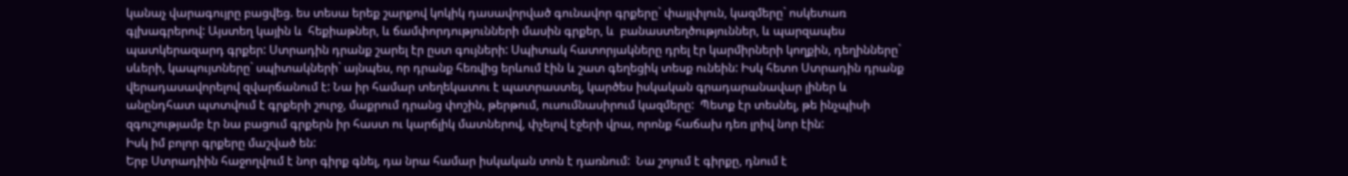կանաչ վարագույրը բացվեց. ես տեսա երեք շարքով կոկիկ դասավորված գունավոր գրքերը` փայլփլուն, կազմերը` ոսկետառ գլխագրերով: Այստեղ կային և  հեքիաթներ, և ճամփորդությունների մասին գրքեր, և  բանաստեղծություններ, և պարզապես պատկերազարդ գրքեր: Ստրադին դրանք շարել էր ըստ գույների: Սպիտակ հատորյակները դրել էր կարմիրների կողքին, դեղինները` սևերի, կապույտները` սպիտակների` այնպես, որ դրանք հեռվից երևում էին և շատ գեղեցիկ տեսք ունեին: Իսկ հետո Ստրադին դրանք վերադասավորելով զվարճանում է: Նա իր համար տեղեկատու է պատրաստել, կարծես իսկական գրադարանավար լիներ և անընդհատ պտտվում է գրքերի շուրջ, մաքրում դրանց փոշին, թերթում, ուսումնասիրում կազմերը:  Պետք էր տեսնել, թե ինչպիսի զգուշությամբ էր նա բացում գրքերն իր հաստ ու կարճլիկ մատներով, փչելով էջերի վրա, որոնք հաճախ դեռ լրիվ նոր էին:
Իսկ իմ բոլոր գրքերը մաշված են:
Երբ Ստրադիին հաջողվում է նոր գիրք գնել, դա նրա համար իսկական տոն է դառնում:  Նա շոյում է գիրքը, դնում է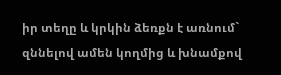իր տեղը և կրկին ձեռքն է առնում` զննելով ամեն կողմից և խնամքով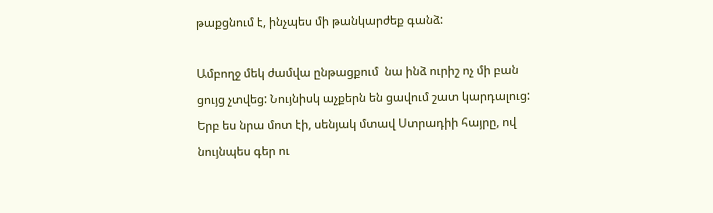թաքցնում է, ինչպես մի թանկարժեք գանձ:

Ամբողջ մեկ ժամվա ընթացքում  նա ինձ ուրիշ ոչ մի բան ցույց չտվեց: Նույնիսկ աչքերն են ցավում շատ կարդալուց: Երբ ես նրա մոտ էի, սենյակ մտավ Ստրադիի հայրը, ով նույնպես գեր ու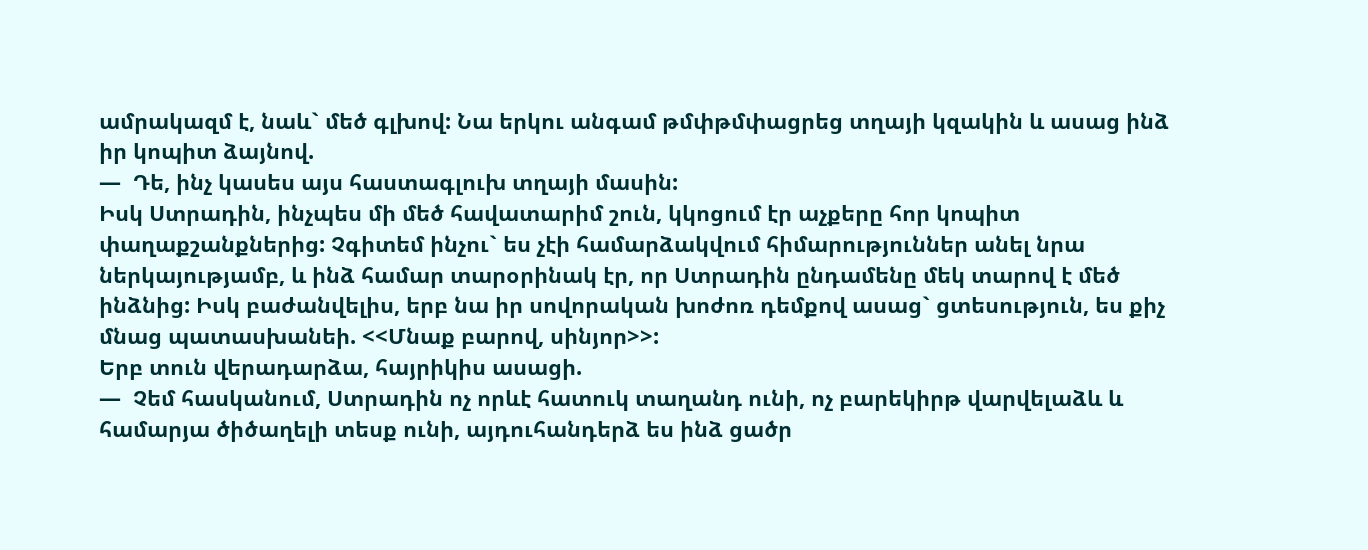ամրակազմ է, նաև` մեծ գլխով: Նա երկու անգամ թմփթմփացրեց տղայի կզակին և ասաց ինձ իր կոպիտ ձայնով.
—  Դե, ինչ կասես այս հաստագլուխ տղայի մասին:
Իսկ Ստրադին, ինչպես մի մեծ հավատարիմ շուն, կկոցում էր աչքերը հոր կոպիտ փաղաքշանքներից: Չգիտեմ ինչու` ես չէի համարձակվում հիմարություններ անել նրա ներկայությամբ, և ինձ համար տարօրինակ էր, որ Ստրադին ընդամենը մեկ տարով է մեծ ինձնից: Իսկ բաժանվելիս, երբ նա իր սովորական խոժոռ դեմքով ասաց` ցտեսություն, ես քիչ մնաց պատասխանեի. <<Մնաք բարով, սինյոր>>:
Երբ տուն վերադարձա, հայրիկիս ասացի.
—  Չեմ հասկանում, Ստրադին ոչ որևէ հատուկ տաղանդ ունի, ոչ բարեկիրթ վարվելաձև և համարյա ծիծաղելի տեսք ունի, այդուհանդերձ ես ինձ ցածր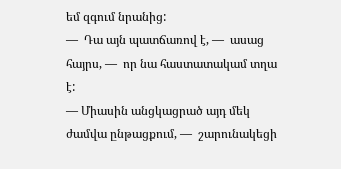եմ զգում նրանից:
—  Դա այն պատճառով է, —  ասաց հայրս, —  որ նա հաստատակամ տղա է:
— Միասին անցկացրած այդ մեկ ժամվա ընթացքում, —  շարունակեցի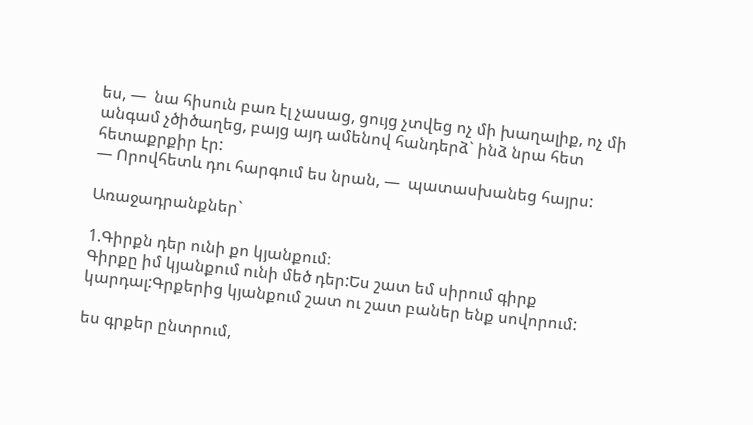ես, —  նա հիսուն բառ էլ չասաց, ցույց չտվեց ոչ մի խաղալիք, ոչ մի անգամ չծիծաղեց, բայց այդ ամենով հանդերձ` ինձ նրա հետ հետաքրքիր էր:
— Որովհետև դու հարգում ես նրան, —  պատասխանեց հայրս:

Առաջադրանքներ`

1.Գիրքն դեր ունի քո կյանքում։
Գիրքը իմ կյանքում ունի մեծ դեր:Ես շատ եմ սիրում գիրք կարդալ:Գրքերից կյանքում շատ ու շատ բաներ ենք սովորում:

ես գրքեր ընտրում,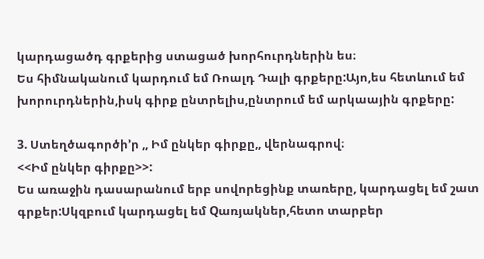կարդացածդ գրքերից ստացած խորհուրդներին ես։
Ես հիմնականում կարդում եմ Ռոալդ Դալի գրքերը:Այո,ես հետևում եմ խորուրդներին,իսկ գիրք ընտրելիս,ընտրում եմ արկաային գրքերը:

3. Ստեղծագործի’ր ,, Իմ ընկեր գիրքը,, վերնագրով։
<<Իմ ընկեր գիրքը>>:
Ես առաջին դասարանում երբ սովորեցինք տառերը, կարդացել եմ շատ գրքեր:Սկզբում կարդացել եմ Qառյակներ,հետո տարբեր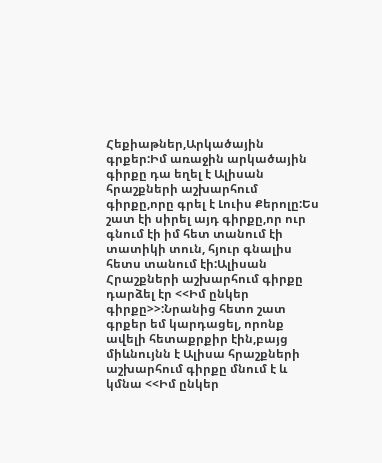Հեքիաթներ,Արկածային գրքեր:Իմ առաջին արկածային գիրքը դա եղել է Ալիսան հրաշքների աշխարհում գիրքը,որը գրել է Լուիս Քերոլը:Ես շատ էի սիրել այդ գիրքը,որ ուր գնում էի իմ հետ տանում էի տատիկի տուն, հյուր գնալիս հետս տանում էի:Ալիսան Հրաշքների աշխարհում գիրքը դարձել էր <<Իմ ընկեր գիրքը>>:Նրանից հետո շատ գրքեր եմ կարդացել, որոնք ավելի հետաքրքիր էին,բայց միևնույնն է Ալիսա հրաշքների աշխարհում գիրքը մնում է և կմնա <<Իմ ընկեր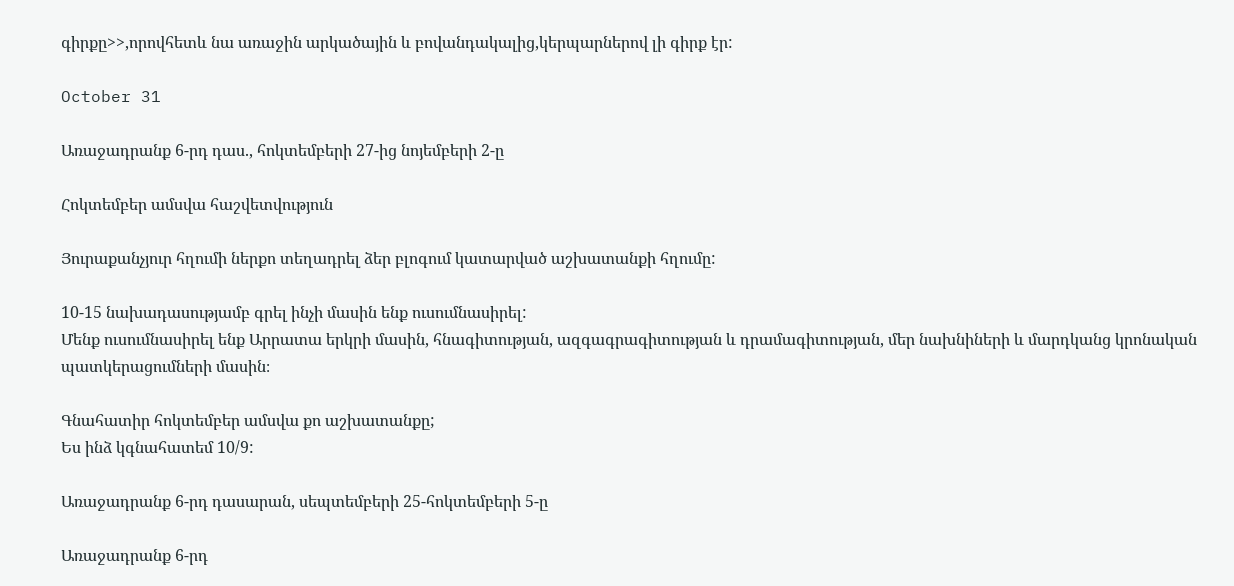գիրքը>>,որովհետև նա առաջին արկածային և բովանդակալից,կերպարներով լի գիրք էր:

October 31

Առաջադրանք 6-րդ դաս., հոկտեմբերի 27-ից նոյեմբերի 2-ը

Հոկտեմբեր ամսվա հաշվետվություն

Յուրաքանչյուր հղումի ներքո տեղադրել ձեր բլոգում կատարված աշխատանքի հղումը:

10-15 նախադասությամբ գրել ինչի մասին ենք ուսումնասիրել:
Մենք ուսումնասիրել ենք Արրատա երկրի մասին, հնագիտության, ազգագրագիտության և դրամագիտության, մեր նախնիների և մարդկանց կրոնական պատկերացումների մասին։

Գնահատիր հոկտեմբեր ամսվա քո աշխատանքը;
Ես ինձ կգնահատեմ 10/9:

Առաջադրանք 6-րդ դասարան, սեպտեմբերի 25-հոկտեմբերի 5-ը

Առաջադրանք 6-րդ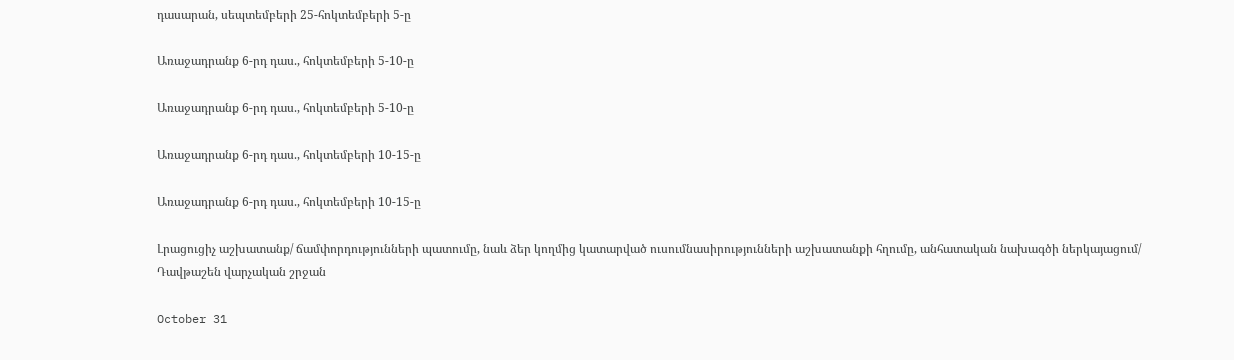դասարան, սեպտեմբերի 25-հոկտեմբերի 5-ը

Առաջադրանք 6-րդ դաս., հոկտեմբերի 5-10-ը

Առաջադրանք 6-րդ դաս., հոկտեմբերի 5-10-ը

Առաջադրանք 6-րդ դաս., հոկտեմբերի 10-15-ը

Առաջադրանք 6-րդ դաս., հոկտեմբերի 10-15-ը

Լրացուցիչ աշխատանք/ ճամփորդությունների պատումը, նաև ձեր կողմից կատարված ուսումնասիրությունների աշխատանքի հղումը, անհատական նախագծի ներկայացում/
Դավթաշեն վարչական շրջան

October 31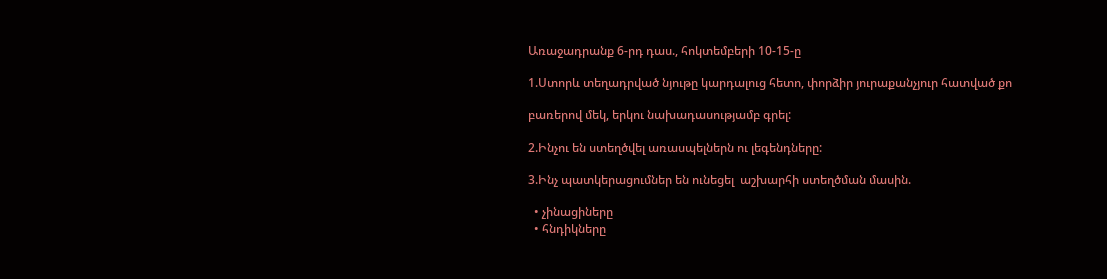Առաջադրանք 6-րդ դաս., հոկտեմբերի 10-15-ը

1.Ստորև տեղադրված նյութը կարդալուց հետո, փորձիր յուրաքանչյուր հատված քո

բառերով մեկ, երկու նախադասությամբ գրել:

2.Ինչու են ստեղծվել առասպելներն ու լեգենդները:

3.Ինչ պատկերացումներ են ունեցել  աշխարհի ստեղծման մասին.

  • չինացիները
  • հնդիկները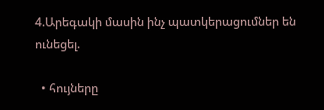4.Արեգակի մասին ինչ պատկերացումներ են ունեցել.

  • հույները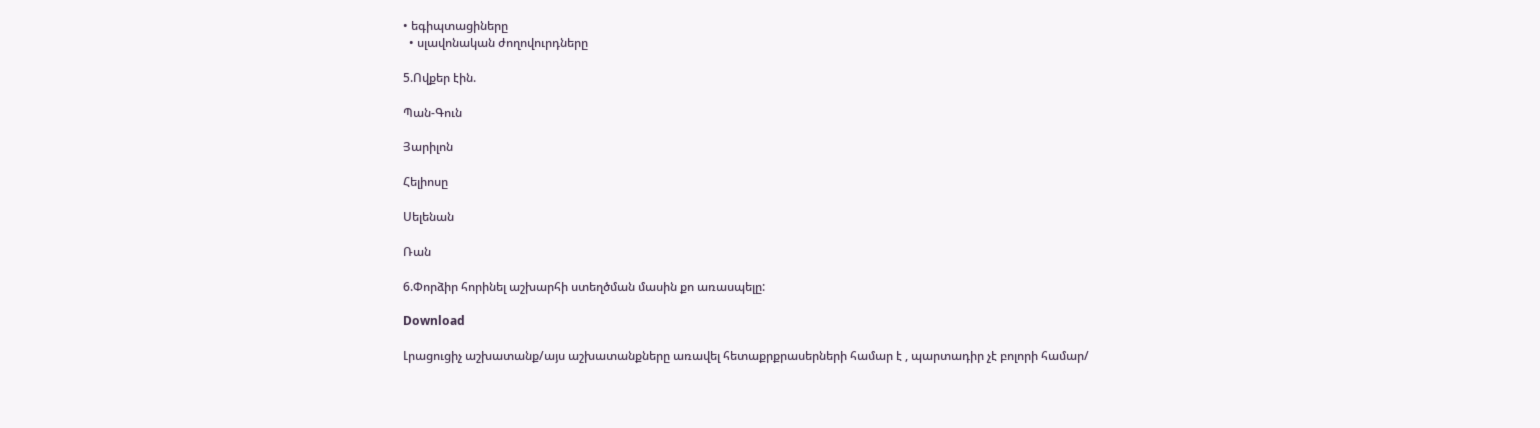• եգիպտացիները
  • սլավոնական ժողովուրդները

5.Ովքեր էին.

Պան-Գուն

Յարիլոն

Հելիոսը

Սելենան

Ռան

6.Փորձիր հորինել աշխարհի ստեղծման մասին քո առասպելը:

Download

Լրացուցիչ աշխատանք/այս աշխատանքները առավել հետաքրքրասերների համար է , պարտադիր չէ բոլորի համար/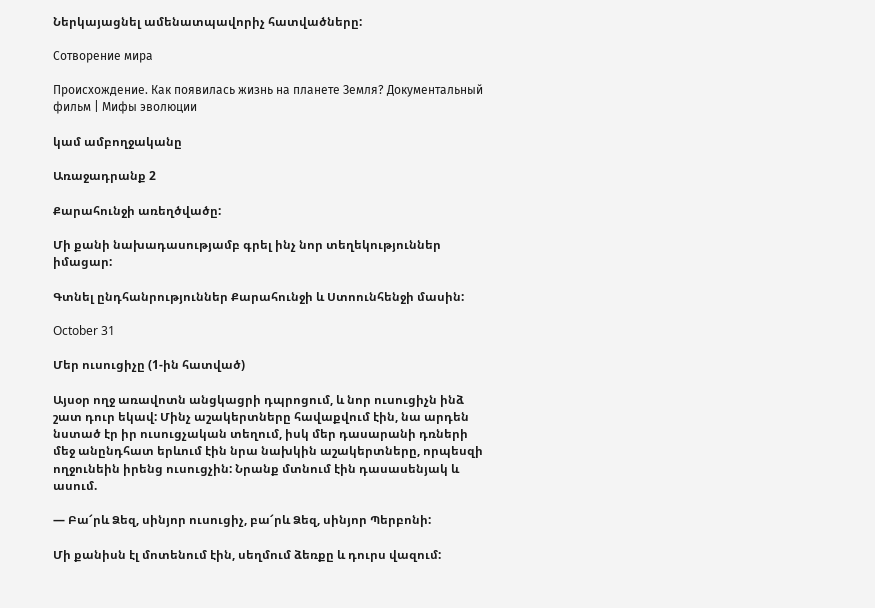Ներկայացնել ամենատպավորիչ հատվածները:

Сотворение мира

Происхождение. Как появилась жизнь на планете Земля? Документальный фильм | Мифы эволюции

կամ ամբողջականը

Առաջադրանք 2

Քարահունջի առեղծվածը:

Մի քանի նախադասությամբ գրել ինչ նոր տեղեկություններ իմացար:

Գտնել ընդհանրություններ Քարահունջի և Ստոունհենջի մասին:

October 31

Մեր ուսուցիչը (1-ին հատված)

Այսօր ողջ առավոտն անցկացրի դպրոցում, և նոր ուսուցիչն ինձ շատ դուր եկավ: Մինչ աշակերտները հավաքվում էին, նա արդեն նստած էր իր ուսուցչական տեղում, իսկ մեր դասարանի դռների մեջ անընդհատ երևում էին նրա նախկին աշակերտները, որպեսզի ողջունեին իրենց ուսուցչին: Նրանք մտնում էին դասասենյակ և ասում.

— Բա՜րև Ձեզ, սինյոր ուսուցիչ, բա՜րև Ձեզ, սինյոր Պերբոնի:

Մի քանիսն էլ մոտենում էին, սեղմում ձեռքը և դուրս վազում: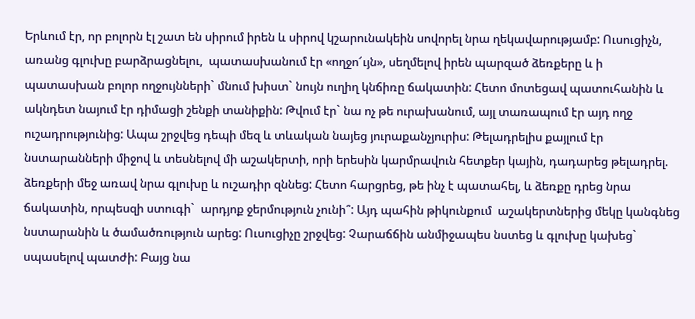Երևում էր, որ բոլորն էլ շատ են սիրում իրեն և սիրով կշարունակեին սովորել նրա ղեկավարությամբ: Ուսուցիչն, առանց գլուխը բարձրացնելու,  պատասխանում էր «ողջո՜ւյն», սեղմելով իրեն պարզած ձեռքերը և ի պատասխան բոլոր ողջույնների` մնում խիստ` նույն ուղիղ կնճիռը ճակատին: Հետո մոտեցավ պատուհանին և ակնդետ նայում էր դիմացի շենքի տանիքին: Թվում էր` նա ոչ թե ուրախանում, այլ տառապում էր այդ ողջ ուշադրությունից: Ապա շրջվեց դեպի մեզ և տևական նայեց յուրաքանչյուրիս: Թելադրելիս քայլում էր նստարանների միջով և տեսնելով մի աշակերտի, որի երեսին կարմրավուն հետքեր կային, դադարեց թելադրել. ձեռքերի մեջ առավ նրա գլուխը և ուշադիր զննեց: Հետո հարցրեց, թե ինչ է պատահել, և ձեռքը դրեց նրա ճակատին, որպեսզի ստուգի`  արդյոք ջերմություն չունի՞: Այդ պահին թիկունքում  աշակերտներից մեկը կանգնեց նստարանին և ծամածռություն արեց: Ուսուցիչը շրջվեց: Չարաճճին անմիջապես նստեց և գլուխը կախեց` սպասելով պատժի: Բայց նա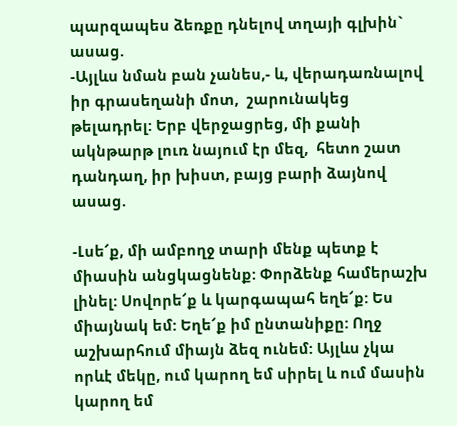պարզապես ձեռքը դնելով տղայի գլխին` ասաց.
-Այլևս նման բան չանես,- և, վերադառնալով իր գրասեղանի մոտ,  շարունակեց թելադրել: Երբ վերջացրեց, մի քանի ակնթարթ լուռ նայում էր մեզ,  հետո շատ դանդաղ, իր խիստ, բայց բարի ձայնով ասաց.

-Լսե՜ք, մի ամբողջ տարի մենք պետք է միասին անցկացնենք: Փորձենք համերաշխ լինել: Սովորե՜ք և կարգապահ եղե՜ք: Ես միայնակ եմ: Եղե՜ք իմ ընտանիքը: Ողջ աշխարհում միայն ձեզ ունեմ: Այլևս չկա որևէ մեկը, ում կարող եմ սիրել և ում մասին կարող եմ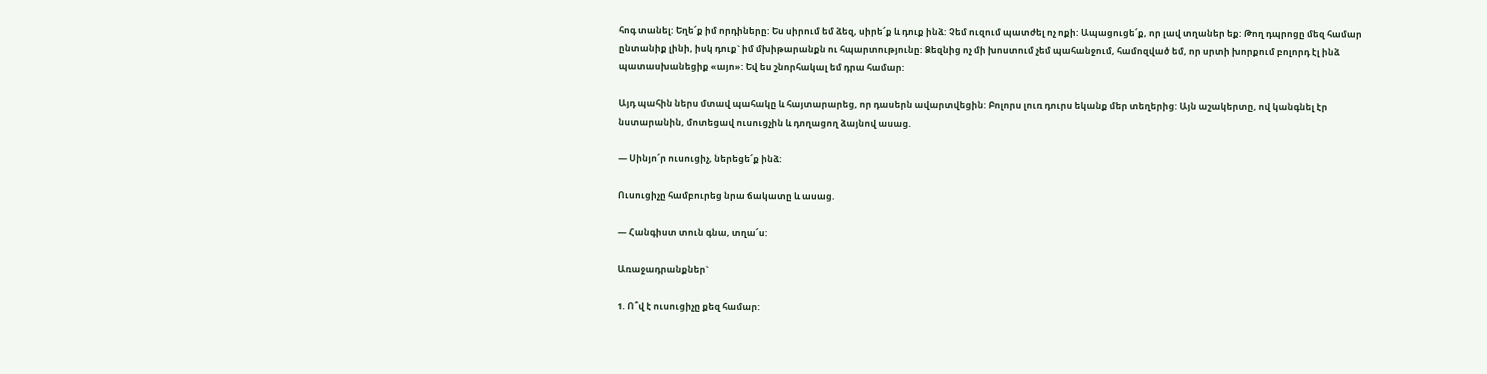հոգ տանել: Եղե՜ք իմ որդիները: Ես սիրում եմ ձեզ, սիրե՜ք և դուք ինձ: Չեմ ուզում պատժել ոչ ոքի: Ապացուցե՜ք, որ լավ տղաներ եք: Թող դպրոցը մեզ համար ընտանիք լինի, իսկ դուք` իմ մխիթարանքն ու հպարտությունը: Ձեզնից ոչ մի խոստում չեմ պահանջում, համոզված եմ, որ սրտի խորքում բոլորդ էլ ինձ պատասխանեցիք «այո»: Եվ ես շնորհակալ եմ դրա համար:

Այդ պահին ներս մտավ պահակը և հայտարարեց, որ դասերն ավարտվեցին: Բոլորս լուռ դուրս եկանք մեր տեղերից: Այն աշակերտը, ով կանգնել էր նստարանին, մոտեցավ ուսուցչին և դողացող ձայնով ասաց.

— Սինյո՜ր ուսուցիչ, ներեցե՜ք ինձ:

Ուսուցիչը համբուրեց նրա ճակատը և ասաց.

— Հանգիստ տուն գնա, տղա՜ս:

Առաջադրանքներ`

1. Ո՞վ է ուսուցիչը քեզ համար: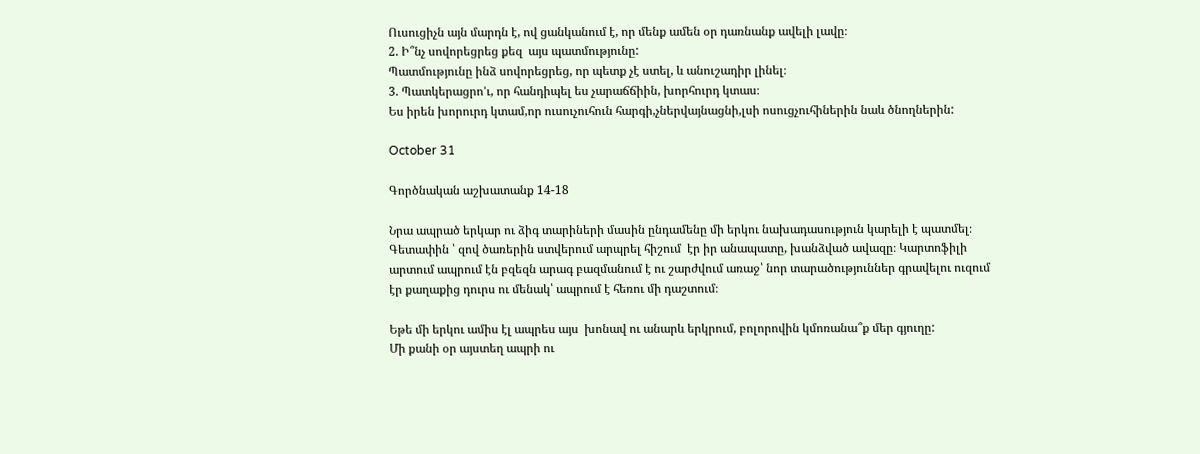Ուսուցիչն այն մարդն է, ով ցանկանում է, որ մենք ամեն օր դառնանք ավելի լավը։
2. Ի՞նչ սովորեցրեց քեզ  այս պատմությունը:
Պատմությունը ինձ սովորեցրեց, որ պետք չէ ստել, և անուշադիր լինել։
3. Պատկերացրո’ւ, որ հանդիպել ես չարաճճիին, խորհուրդ կտաս։
Ես իրեն խորուրդ կտամ,որ ուսուչուհուն հարգի,չներվայնացնի,լսի ոսուցչուհիներին նաև ծնողներին:

October 31

Գործնական աշխատանք 14-18

Նրա ապրած երկար ու ձիգ տարիների մասին ընդամենը մի երկու նախադասություն կարելի է պատմել։ Գետափին ՝ զով ծառերին ստվերում արպրել հիշում  էր իր անապատը, խանձված ավազը։ Կարտոֆիլի արտում ապրում էն բզեզն արագ բազմանում է ու շարժվում առաջ՝ նոր տարածություններ գրավելու ուզում էր քաղաքից դուրս ու մենակ՝ ապրում է հեռու մի դաշտում։

Եթե մի երկու ամիս էլ ապրես այս  խոնավ ու անարև երկրում, բոլորովին կմոռանա՞ք մեր գյուղը:
Մի քանի օր այստեղ ապրի ու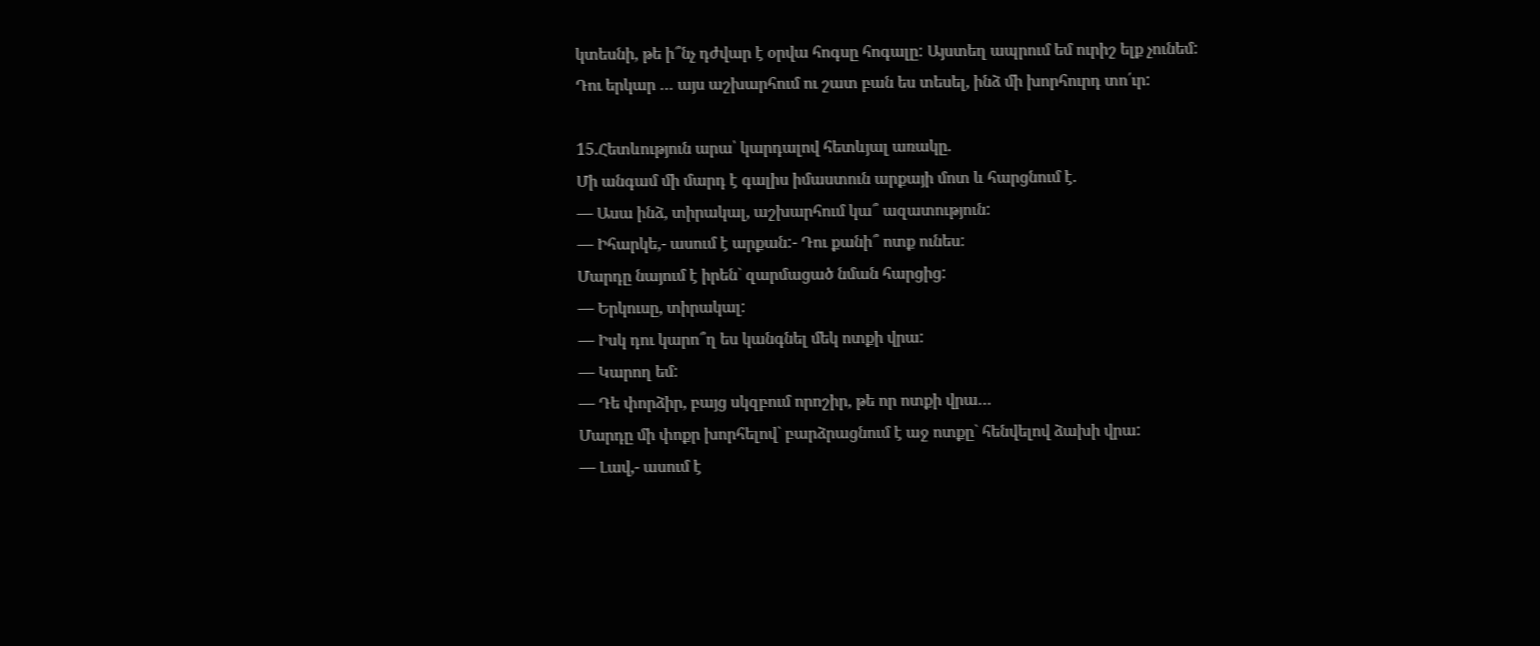կտեսնի, թե ի՞նչ դժվար է օրվա հոգսը հոգալը: Այստեղ ապրում եմ ուրիշ ելք չունեմ:
Դու երկար … այս աշխարհում ու շատ բան ես տեսել, ինձ մի խորհուրդ տո՛ւր:

15.Հետևություն արա՝ կարդալով հետևյալ առակը.
Մի անգամ մի մարդ է գալիս իմաստուն արքայի մոտ և հարցնում է.
— Ասա ինձ, տիրակալ, աշխարհում կա՞ ազատություն:
— Իհարկե,- ասում է արքան:- Դու քանի՞ ոտք ունես:
Մարդը նայում է իրեն` զարմացած նման հարցից:
— Երկուսը, տիրակալ:
— Իսկ դու կարո՞ղ ես կանգնել մեկ ոտքի վրա:
— Կարող եմ:
— Դե փորձիր, բայց սկզբում որոշիր, թե որ ոտքի վրա…
Մարդը մի փոքր խորհելով` բարձրացնում է աջ ոտքը` հենվելով ձախի վրա:
— Լավ,- ասում է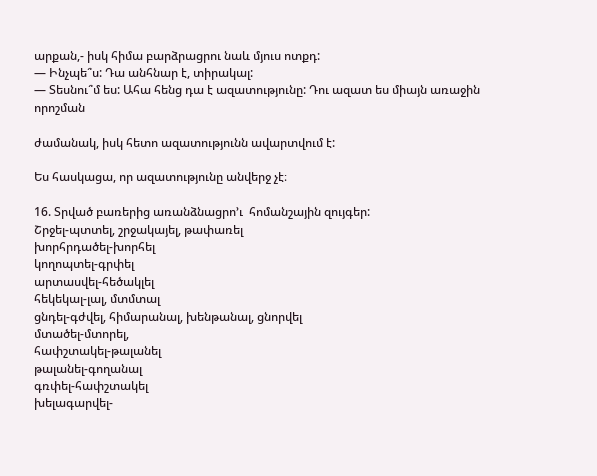արքան,- իսկ հիմա բարձրացրու նաև մյուս ոտքդ:
— Ինչպե՞ս: Դա անհնար է, տիրակալ:
— Տեսնու՞մ ես: Ահա հենց դա է ազատությունը: Դու ազատ ես միայն առաջին որոշման

ժամանակ, իսկ հետո ազատությունն ավարտվում է:

Ես հասկացա, որ ազատությունը անվերջ չէ։

16. Տրված բառերից առանձնացրո’ւ  հոմանշային զույգեր:
Շրջել-պտտել, շրջակայել, թափառել
խորհրդածել-խորհել
կողոպտել-գրփել
արտասվել-հեծակլել
հեկեկալ-լալ, մտմտալ
ցնդել-գժվել, հիմարանալ, խենթանալ, ցնորվել
մտածել-մտորել,
հափշտակել-թալանել
թալանել-գողանալ
գռփել-հափշտակել
խելագարվել-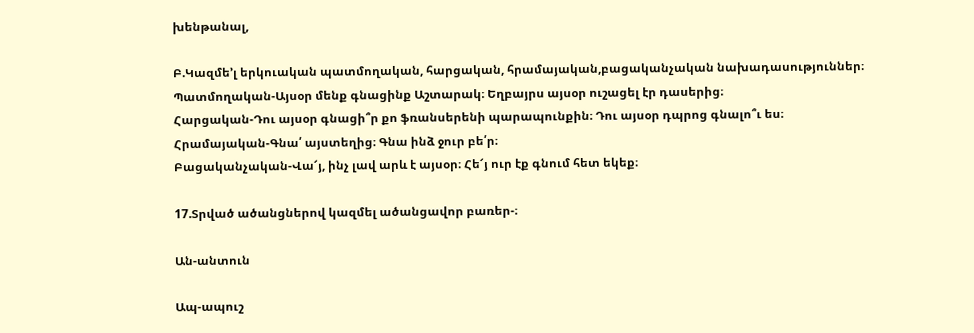խենթանալ,

Բ.Կազմե’լ երկուական պատմողական, հարցական, հրամայական,բացականչական նախադասություններ։
Պատմողական-Այսօր մենք գնացինք Աշտարակ։ Եղբայրս այսօր ուշացել էր դասերից։
Հարցական-Դու այսօր գնացի՞ր քո ֆռանսերենի պարապունքին։ Դու այսօր դպրոց գնալո՞ւ ես։
Հրամայական-Գնա՛ այստեղից։ Գնա ինձ ջուր բե՛ր։
Բացականչական-Վա՜յ, ինչ լավ արև է այսօր։ Հե՜յ ուր էք գնում հետ եկեք։

17.Տրված ածանցներով կազմել ածանցավոր բառեր-։

Ան-անտուն

Ապ-ապուշ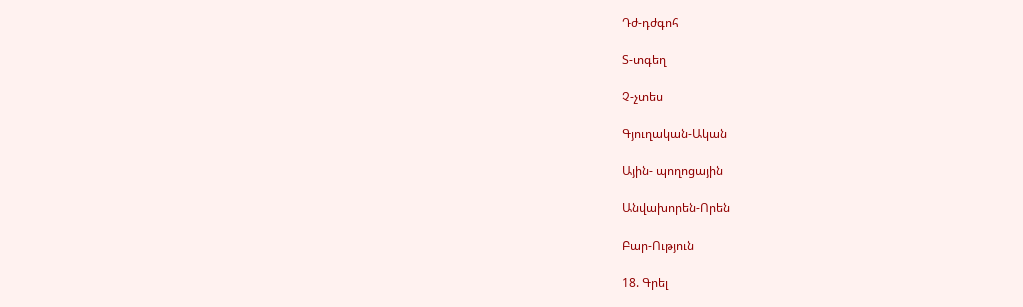Դժ-դժգոհ

Տ-տգեղ

Չ-չտես

Գյուղական-Ական

Ային- պողոցային

Անվախորեն-Որեն

Բար-Ություն

18. Գրել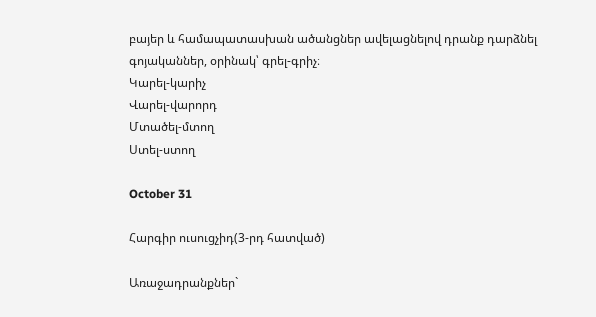բայեր և համապատասխան ածանցներ ավելացնելով դրանք դարձնել գոյականներ, օրինակ՝ գրել-գրիչ։
Կարել-կարիչ
Վարել-վարորդ
Մտածել-մտող
Ստել-ստող

October 31

Հարգիր ուսուցչիդ(3-րդ հատված)

Առաջադրանքներ`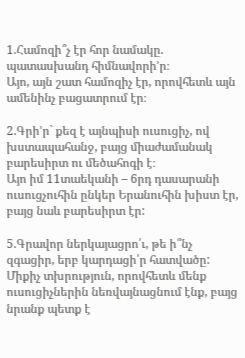1.Համոզի՞չ էր հոր նամակը. պատասխանդ հիմնավորի’ր։
Այո, այն շատ համոզիչ էր, որովհետև այն ամենինչ բացատրում էր։

2.Գրի’ր` քեզ է այնպիսի ուսուցիչ, ով խստապահանջ, բայց միաժամանակ բարեսիրտ ու մեծահոգի է։
Այո իմ 11տաեկանի – 6րդ դասարանի ուսուցչուհին ընկեր Երանուհին խիստ էր, բայց նաև բարեսիրտ էր:

5.Գրավոր ներկայացրո՛ւ, թե ի՞նչ զգացիր, երբ կարդացի՛ր հատվածը:
Միքիչ տխրություն, որովհետև մենք ուսուցիչներին նեռվայնացնում էնք, բայց նրանք պետք է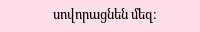սովորացնեն մեզ։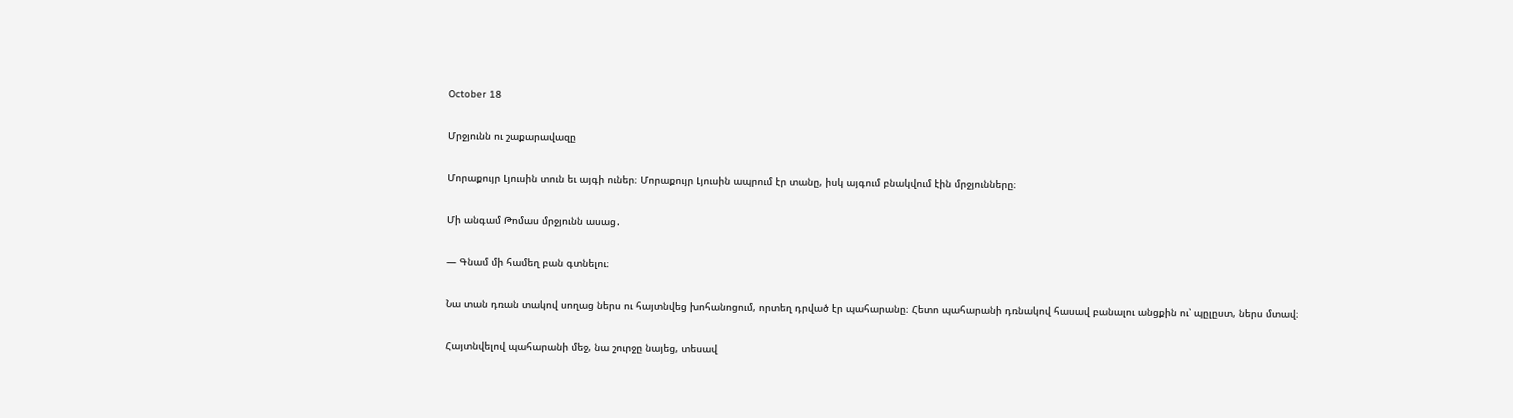October 18

Մրջյունն ու շաքարավազը

Մորաքույր Լյուսին տուն եւ այգի ուներ։ Մորաքույր Լյուսին ապրում էր տանը, իսկ այգում բնակվում էին մրջյունները։

Մի անգամ Թոմաս մրջյունն ասաց․

— Գնամ մի համեղ բան գտնելու։

Նա տան դռան տակով սողաց ներս ու հայտնվեց խոհանոցում, որտեղ դրված էր պահարանը։ Հետո պահարանի դռնակով հասավ բանալու անցքին ու՝ պըլըստ, ներս մտավ։

Հայտնվելով պահարանի մեջ, նա շուրջը նայեց, տեսավ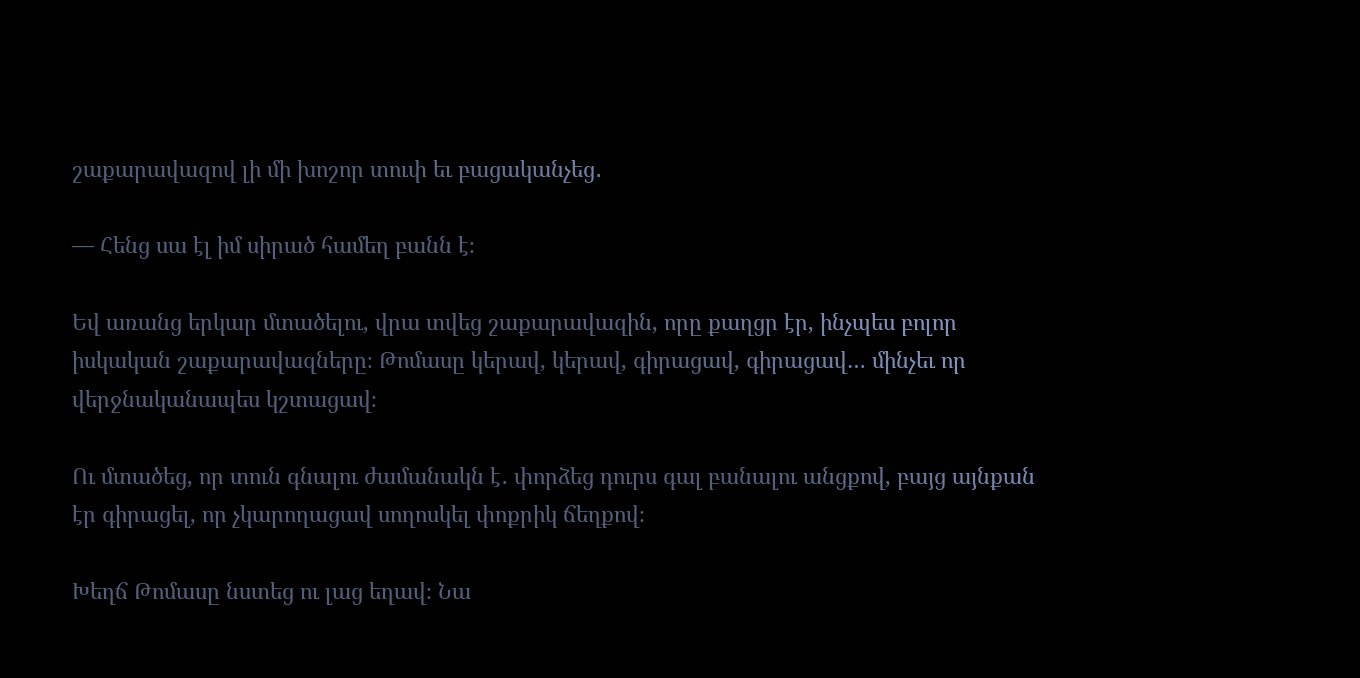շաքարավազով լի մի խոշոր տուփ եւ բացականչեց․

— Հենց սա էլ իմ սիրած համեղ բանն է։

Եվ առանց երկար մտածելու, վրա տվեց շաքարավազին, որը քաղցր էր, ինչպես բոլոր իսկական շաքարավազները։ Թոմասը կերավ, կերավ, գիրացավ, գիրացավ… մինչեւ որ վերջնականապես կշտացավ։

Ու մտածեց, որ տուն գնալու ժամանակն է․ փորձեց դուրս գալ բանալու անցքով, բայց այնքան էր գիրացել, որ չկարողացավ սողոսկել փոքրիկ ճեղքով։

Խեղճ Թոմասը նստեց ու լաց եղավ։ Նա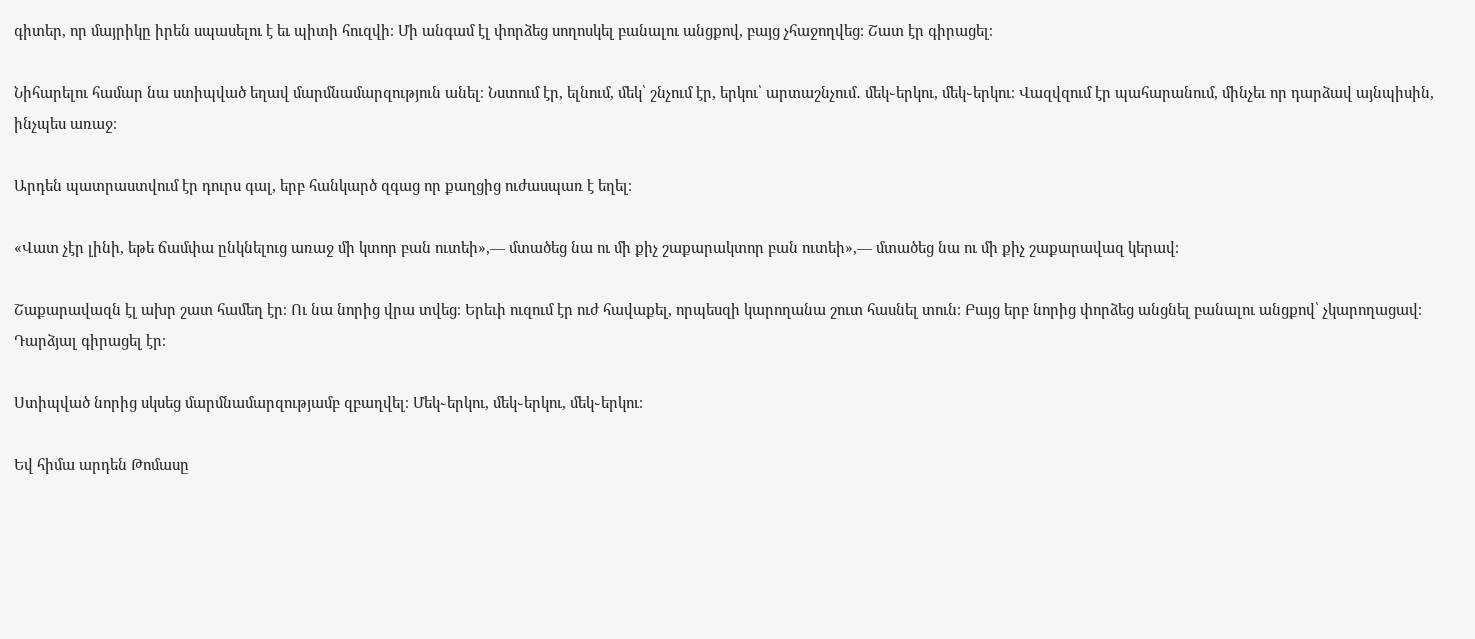գիտեր, որ մայրիկը իրեն սպասելու է եւ պիտի հուզվի։ Մի անգամ էլ փորձեց սողոսկել բանալու անցքով, բայց չհաջողվեց։ Շատ էր գիրացել։

Նիհարելու համար նա ստիպված եղավ մարմնամարզություն անել։ Նստում էր, ելնում, մեկ՝ շնչում էր, երկու՝ արտաշնչում․ մեկ֊երկու, մեկ֊երկու։ Վազվզում էր պահարանում, մինչեւ որ դարձավ այնպիսին, ինչպես առաջ։

Արդեն պատրաստվում էր դուրս գալ, երբ հանկարծ զգաց որ քաղցից ուժասպառ է եղել։

«Վատ չէր լինի, եթե ճամփա ընկնելուց առաջ մի կտոր բան ուտեի»,— մտածեց նա ու մի քիչ շաքարակտոր բան ուտեի»,— մտածեց նա ու մի քիչ շաքարավազ կերավ։

Շաքարավազն էլ ախր շատ համեղ էր։ Ու նա նորից վրա տվեց։ Երեւի ուզում էր ուժ հավաքել, որպեսզի կարողանա շուտ հասնել տուն։ Բայց երբ նորից փորձեց անցնել բանալու անցքով՝ չկարողացավ։ Դարձյալ գիրացել էր։

Ստիպված նորից սկսեց մարմնամարզությամբ զբաղվել։ Մեկ֊երկու, մեկ֊երկու, մեկ֊երկու։

Եվ հիմա արդեն Թոմասը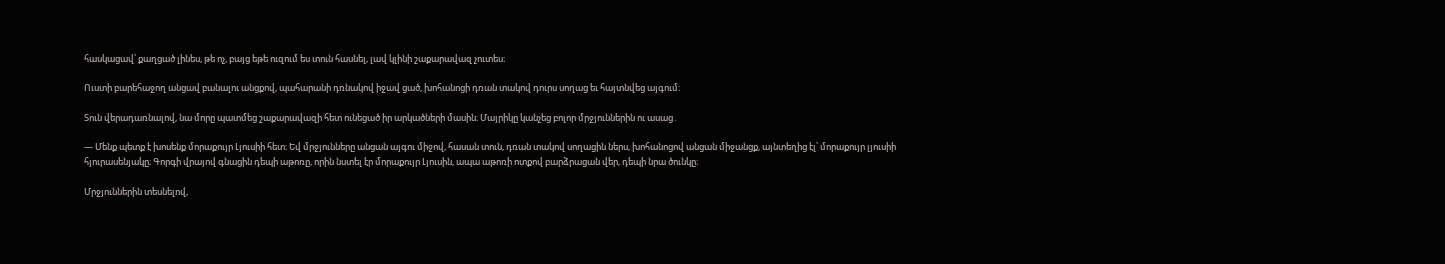հասկացավ՝ քաղցած լինես, թե ոչ, բայց եթե ուզում ես տուն հասնել, լավ կլինի շաքարավազ չուտես։

Ուստի բարեհաջող անցավ բանալու անցքով, պահարանի դռնակով իջավ ցած, խոհանոցի դռան տակով դուրս սողաց եւ հայտնվեց այգում։

Տուն վերադառնալով, նա մորը պատմեց շաքարավազի հետ ունեցած իր արկածների մասին։ Մայրիկը կանչեց բոլոր մրջյուններին ու ասաց․

— Մենք պետք է խոսենք մորաքույր Լյուսիի հետ։ Եվ մրջյունները անցան այգու միջով, հասան տուն, դռան տակով սողացին ներս, խոհանոցով անցան միջանցք, այնտեղից էլ՝ մորաքույր լյուսիի հյուրասենյակը։ Գորգի վրայով գնացին դեպի աթոռը, որին նստել էր մորաքույր Լյուսին, ապա աթոռի ոտքով բարձրացան վեր, դեպի նրա ծունկը։

Մրջյուններին տեսնելով,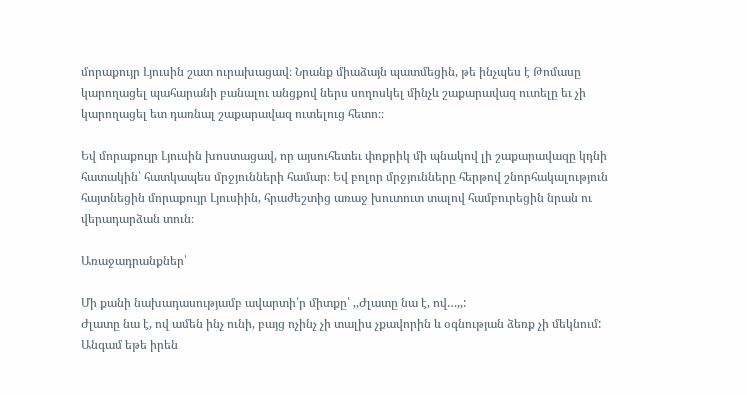մորաքույր Լյուսին շատ ուրախացավ։ Նրանք միաձայն պատմեցին, թե ինչպես է Թոմասը կարողացել պահարանի բանալու անցքով ներս սողոսկել մինչև շաքարավազ ուտելը եւ չի կարողացել ետ դառնալ շաքարավազ ուտելուց հետո։։

Եվ մորաքույր Լյուսին խոստացավ, որ այսուհետեւ փոքրիկ մի պնակով լի շաքարավազը կդնի հատակին՝ հատկապես մրջյունների համար։ Եվ բոլոր մրջյունները հերթով շնորհակալություն հայտնեցին մորաքույր Լյուսիին, հրաժեշտից առաջ խուտուտ տալով համբուրեցին նրան ու վերադարձան տուն։

Առաջադրանքներ՝

Մի քանի նախադասությամբ ավարտի՛ր միտքը՝ ,,Ժլատը նա է, ով…,,:
Ժլատը նա է, ով ամեն ինչ ունի, բայց ոչինչ չի տալիս չքավորին և օգնության ձեռք չի մեկնում: Անգամ եթե իրեն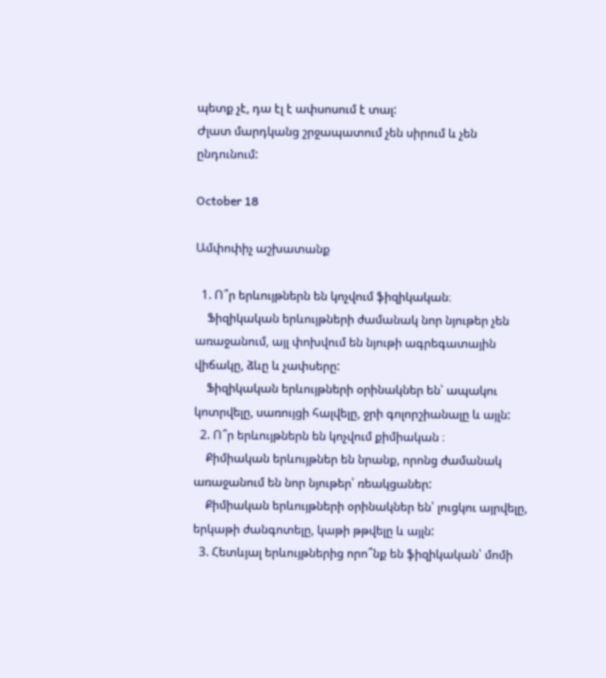պետք չէ, դա էլ է ափսոսում է տալ:
Ժլատ մարդկանց շրջապատում չեն սիրում և չեն ընդունում:

October 18

Ամփոփիչ աշխատանք

  1. Ո՞ր երևույթներն են կոչվում ֆիզիկական։
    Ֆիզիկական երևույթների ժամանակ նոր նյութեր չեն առաջանում, այլ փոխվում են նյութի ագրեգատային վիճակը, ձևը և չափսերը:
    Ֆիզիկական երևույթների օրինակներ են՝ ապակու կոտրվելը, սառույցի հալվելը, ջրի գոլորշիանալը և այլն:
  2. Ո՞ր երևույթներն են կոչվում քիմիական ։
    Քիմիական երևույթներ են նրանք, որոնց ժամանակ առաջանում են նոր նյութեր՝ ռեակցաներ:
    Քիմիական երևույթների օրինակներ են՝ լուցկու այրվելը, երկաթի ժանգոտելը, կաթի թթվելը և այլն:
  3. Հետևյալ երևույթներից որո՞նք են ֆիզիկական՝ մոմի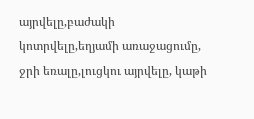այրվելը,բաժակի կոտրվելը,եղյամի առաջացումը, ջրի եռալը,լուցկու այրվելը, կաթի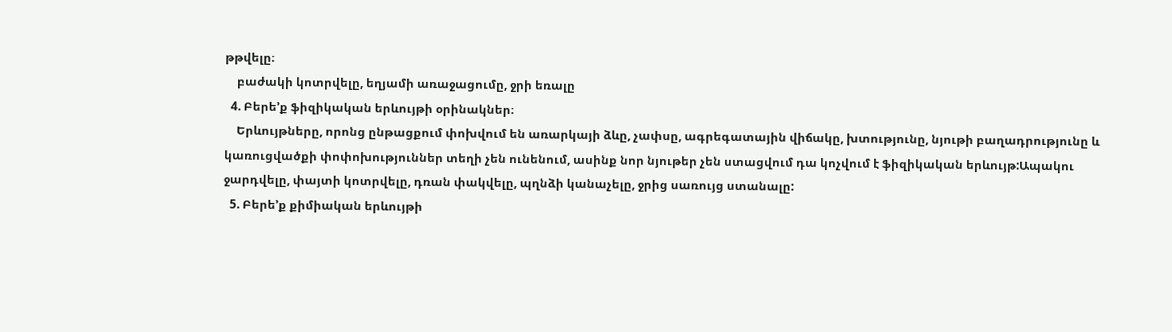թթվելը։
    բաժակի կոտրվելը, եղյամի առաջացումը, ջրի եռալը
  4. Բերե’ք ֆիզիկական երևույթի օրինակներ։
    Երևույթները, որոնց ընթացքում փոխվում են առարկայի ձևը, չափսը, ագրեգատային վիճակը, խտությունը, նյութի բաղադրությունը և կառուցվածքի փոփոխություններ տեղի չեն ունենում, ասինք նոր նյութեր չեն ստացվում դա կոչվում է ֆիզիկական երևույթ:Ապակու ջարդվելը, փայտի կոտրվելը, դռան փակվելը, պղնձի կանաչելը, ջրից սառույց ստանալը:
  5. Բերե’ք քիմիական երևույթի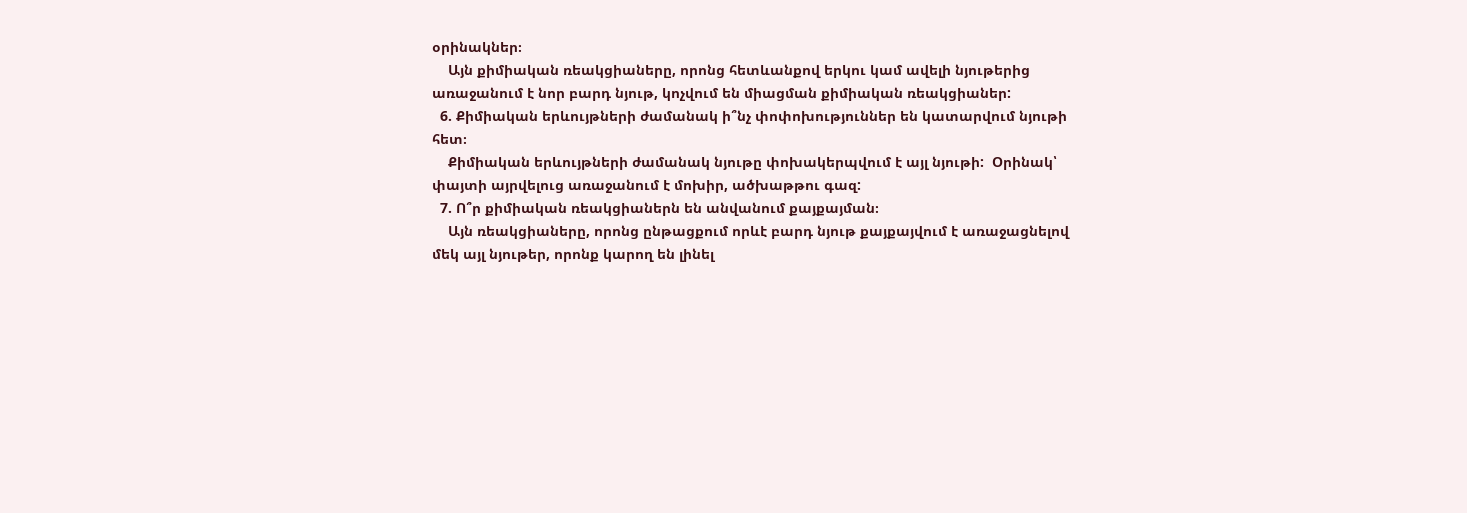օրինակներ։
    Այն քիմիական ռեակցիաները, որոնց հետևանքով երկու կամ ավելի նյութերից առաջանում է նոր բարդ նյութ, կոչվում են միացման քիմիական ռեակցիաներ:
  6. Քիմիական երևույթների ժամանակ ի՞նչ փոփոխություններ են կատարվում նյութի հետ։
    Քիմիական երևույթների ժամանակ նյութը փոխակերպվում է այլ նյութի:  Օրինակ՝  փայտի այրվելուց առաջանում է մոխիր, ածխաթթու գազ:
  7. Ո՞ր քիմիական ռեակցիաներն են անվանում քայքայման։
    Այն ռեակցիաները, որոնց ընթացքում որևէ բարդ նյութ քայքայվում է առաջացնելով մեկ այլ նյութեր, որոնք կարող են լինել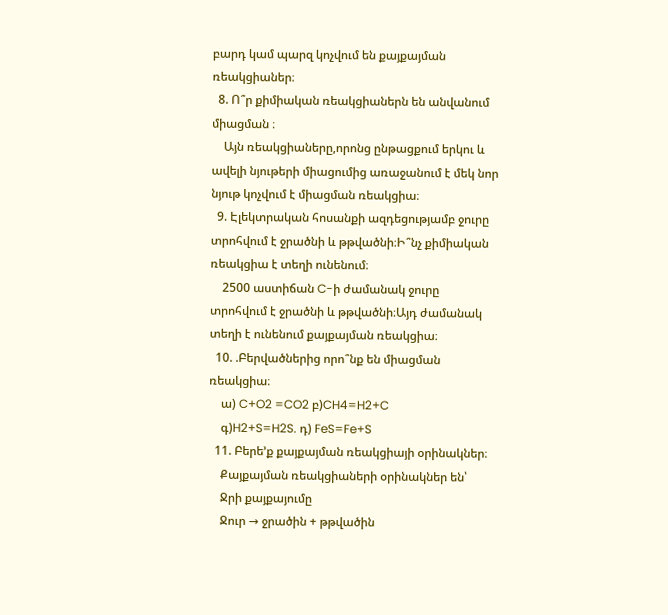բարդ կամ պարզ կոչվում են քայքայման ռեակցիաներ։
  8. Ո՞ր քիմիական ռեակցիաներն են անվանում միացման ։
    Այն ռեակցիաները,որոնց ընթացքում երկու և ավելի նյութերի միացումից առաջանում է մեկ նոր նյութ կոչվում է միացման ռեակցիա։
  9. Էլեկտրական հոսանքի ազդեցությամբ ջուրը տրոհվում է ջրածնի և թթվածնի։Ի՞նչ քիմիական ռեակցիա է տեղի ունենում։
    2500 աստիճան C-ի ժամանակ ջուրը տրոհվում է ջրածնի և թթվածնի։Այդ ժամանակ տեղի է ունենում քայքայման ռեակցիա։
  10. .Բերվածներից որո՞նք են միացման ռեակցիա։
    ա) C+O2 =CO2 բ)CH4=H2+C
    գ)H2+S=H2S. դ) FeS=Fe+S
  11. Բերե’ք քայքայման ռեակցիայի օրինակներ։
    Քայքայման ռեակցիաների օրինակներ են՝
    Ջրի քայքայումը
    Ջուր → ջրածին + թթվածին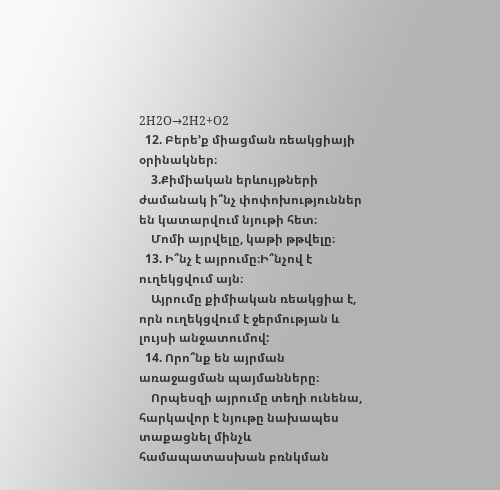2H2O→2H2+O2
  12. Բերե’ք միացման ռեակցիայի օրինակներ։
    3.Քիմիական երևույթների ժամանակ ի՞նչ փոփոխություններ են կատարվում նյութի հետ։
    Մոմի այրվելը, կաթի թթվելը։
  13. Ի՞նչ է այրումը։Ի՞նչով է ուղեկցվում այն։
    Այրումը քիմիական ռեակցիա է, որն ուղեկցվում է ջերմության և լույսի անջատումով:
  14. Որո՞նք են այրման առաջացման պայմանները։
    Որպեսզի այրումը տեղի ունենա, հարկավոր է նյութը նախապես տաքացնել մինչև համապատասխան բռնկման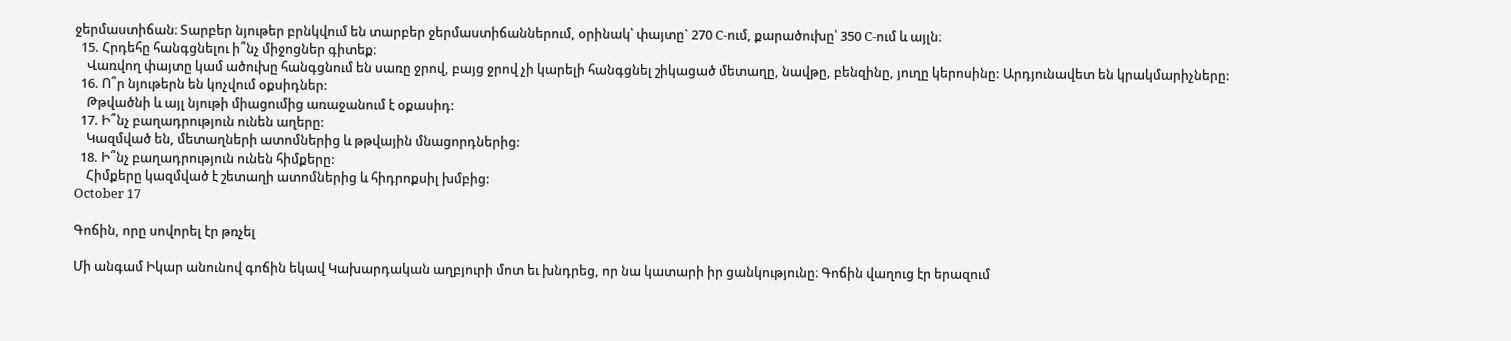ջերմաստիճան։ Տարբեր նյութեր բրնկվում են տարբեր ջերմաստիճաններում, օրինակ՝ փայտը` 270 C-ում, քարածուխը՝ 350 C-ում և այլն։
  15. Հրդեհը հանգցնելու ի՞նչ միջոցներ գիտեք։
    Վառվող փայտը կամ ածուխը հանգցնում են սառը ջրով, բայց ջրով չի կարելի հանգցնել շիկացած մետաղը, նավթը, բենզինը, յուղը կերոսինը: Արդյունավետ են կրակմարիչները:
  16. Ո՞ր նյութերն են կոչվում օքսիդներ:
    Թթվածնի և այլ նյութի միացումից առաջանում է օքասիդ:
  17. Ի՞նչ բաղադրություն ունեն աղերը:
    Կազմված են, մետաղների ատոմներից և թթվային մնացորդներից:
  18. Ի՞նչ բաղադրություն ունեն հիմքերը:
    Հիմքերը կազմված է շետաղի ատոմներից և հիդրոքսիլ խմբից:
October 17

Գոճին, որը սովորել էր թռչել

Մի անգամ Իկար անունով գոճին եկավ Կախարդական աղբյուրի մոտ եւ խնդրեց, որ նա կատարի իր ցանկությունը։ Գոճին վաղուց էր երազում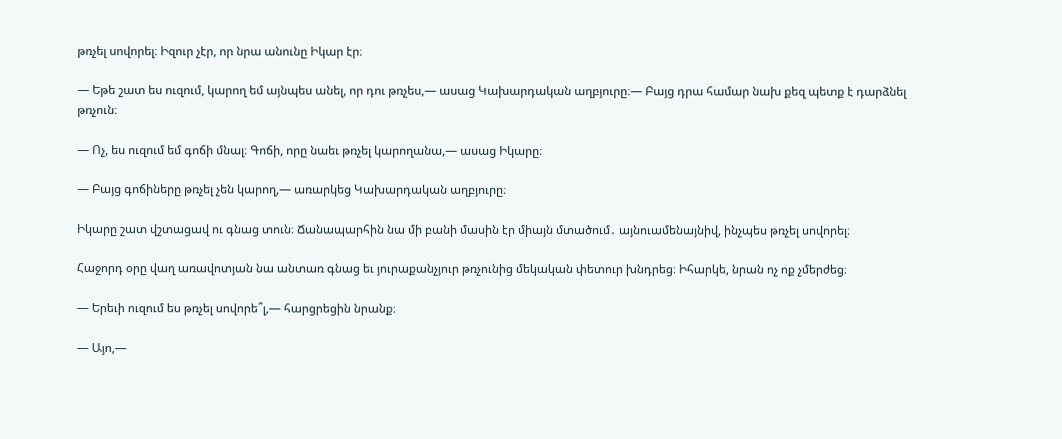թռչել սովորել։ Իզուր չէր, որ նրա անունը Իկար էր։

— Եթե շատ ես ուզում, կարող եմ այնպես անել, որ դու թռչես,— ասաց Կախարդական աղբյուրը։— Բայց դրա համար նախ քեզ պետք է դարձնել թռչուն։

— Ոչ, ես ուզում եմ գոճի մնալ։ Գոճի, որը նաեւ թռչել կարողանա,— ասաց Իկարը։

— Բայց գոճիները թռչել չեն կարող,— առարկեց Կախարդական աղբյուրը։

Իկարը շատ վշտացավ ու գնաց տուն։ Ճանապարհին նա մի բանի մասին էր միայն մտածում․ այնուամենայնիվ, ինչպես թռչել սովորել։

Հաջորդ օրը վաղ առավոտյան նա անտառ գնաց եւ յուրաքանչյուր թռչունից մեկական փետուր խնդրեց։ Իհարկե, նրան ոչ ոք չմերժեց։

— Երեւի ուզում ես թռչել սովորե՞լ,— հարցրեցին նրանք։

— Այո,—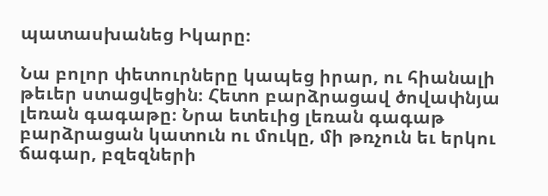պատասխանեց Իկարը։

Նա բոլոր փետուրները կապեց իրար, ու հիանալի թեւեր ստացվեցին։ Հետո բարձրացավ ծովափնյա լեռան գագաթը։ Նրա ետեւից լեռան գագաթ բարձրացան կատուն ու մուկը, մի թռչուն եւ երկու ճագար, բզեզների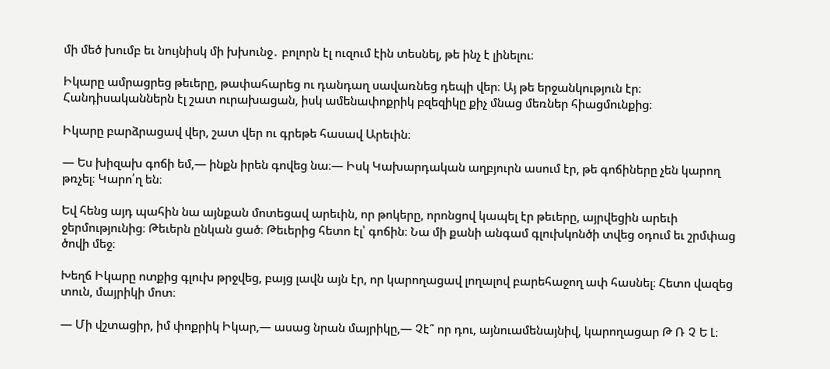մի մեծ խումբ եւ նույնիսկ մի խխունջ․ բոլորն էլ ուզում էին տեսնել, թե ինչ է լինելու։

Իկարը ամրացրեց թեւերը, թափահարեց ու դանդաղ սավառնեց դեպի վեր։ Այ թե երջանկություն էր։ Հանդիսականներն էլ շատ ուրախացան, իսկ ամենափոքրիկ բզեզիկը քիչ մնաց մեռներ հիացմունքից։

Իկարը բարձրացավ վեր, շատ վեր ու գրեթե հասավ Արեւին։

— Ես խիզախ գոճի եմ,— ինքն իրեն գովեց նա։— Իսկ Կախարդական աղբյուրն ասում էր, թե գոճիները չեն կարող թռչել։ Կարո՛ղ են։

Եվ հենց այդ պահին նա այնքան մոտեցավ արեւին, որ թոկերը, որոնցով կապել էր թեւերը, այրվեցին արեւի ջերմությունից։ Թեւերն ընկան ցած։ Թեւերից հետո էլ՝ գոճին։ Նա մի քանի անգամ գլուխկոնծի տվեց օդում եւ շրմփաց ծովի մեջ։

Խեղճ Իկարը ոտքից գլուխ թրջվեց, բայց լավն այն էր, որ կարողացավ լողալով բարեհաջող ափ հասնել։ Հետո վազեց տուն, մայրիկի մոտ։

— Մի վշտացիր, իմ փոքրիկ Իկար,— ասաց նրան մայրիկը,— Չէ՞ որ դու, այնուամենայնիվ, կարողացար Թ Ռ Չ Ե Լ։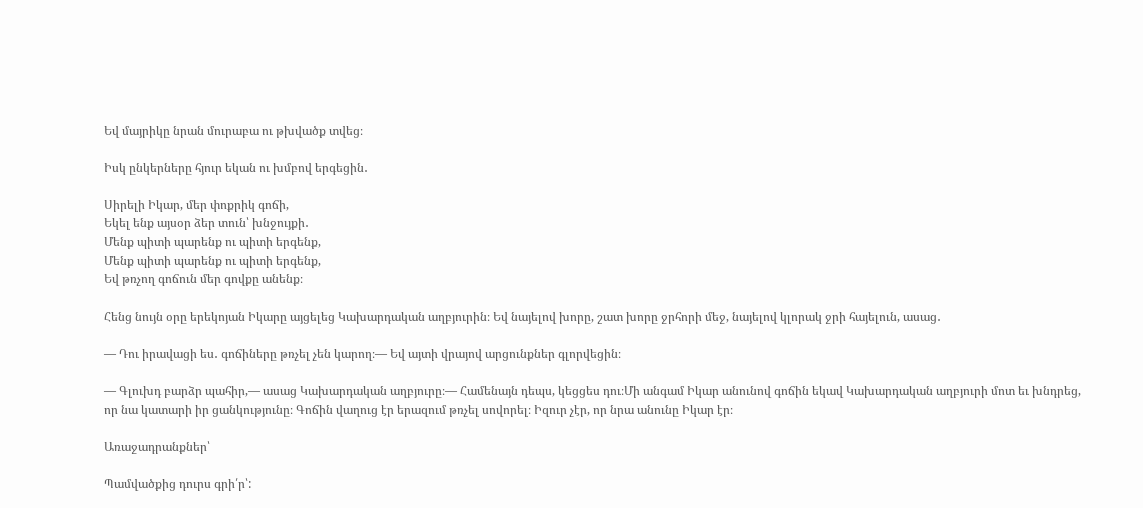Եվ մայրիկը նրան մուրաբա ու թխվածք տվեց։

Իսկ ընկերները հյուր եկան ու խմբով երգեցին․

Սիրելի Իկար, մեր փոքրիկ գոճի,
Եկել ենք այսօր ձեր տուն՝ խնջույքի․
Մենք պիտի պարենք ու պիտի երգենք,
Մենք պիտի պարենք ու պիտի երգենք,
Եվ թռչող գոճուն մեր գովքը անենք։

Հենց նույն օրը երեկոյան Իկարը այցելեց Կախարդական աղբյուրին։ Եվ նայելով խորը, շատ խորը ջրհորի մեջ, նայելով կլորակ ջրի հայելուն, ասաց․

— Դու իրավացի ես․ գոճիները թռչել չեն կարող։— Եվ այտի վրայով արցունքներ գլորվեցին։

— Գլուխդ բարձր պահիր,— ասաց Կախարդական աղբյուրը։— Համենայն դեպս, կեցցես դու։Մի անգամ Իկար անունով գոճին եկավ Կախարդական աղբյուրի մոտ եւ խնդրեց, որ նա կատարի իր ցանկությունը։ Գոճին վաղուց էր երազում թռչել սովորել։ Իզուր չէր, որ նրա անունը Իկար էր։

Առաջադրանքներ՝

Պամվածքից դուրս գրի՛ր՝: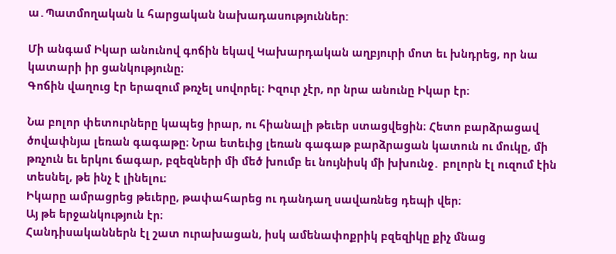ա․Պատմողական և հարցական նախադասություններ:

Մի անգամ Իկար անունով գոճին եկավ Կախարդական աղբյուրի մոտ եւ խնդրեց, որ նա կատարի իր ցանկությունը։
Գոճին վաղուց էր երազում թռչել սովորել։ Իզուր չէր, որ նրա անունը Իկար էր։

Նա բոլոր փետուրները կապեց իրար, ու հիանալի թեւեր ստացվեցին։ Հետո բարձրացավ ծովափնյա լեռան գագաթը։ Նրա ետեւից լեռան գագաթ բարձրացան կատուն ու մուկը, մի թռչուն եւ երկու ճագար, բզեզների մի մեծ խումբ եւ նույնիսկ մի խխունջ․ բոլորն էլ ուզում էին տեսնել, թե ինչ է լինելու։
Իկարը ամրացրեց թեւերը, թափահարեց ու դանդաղ սավառնեց դեպի վեր։
Այ թե երջանկություն էր։
Հանդիսականներն էլ շատ ուրախացան, իսկ ամենափոքրիկ բզեզիկը քիչ մնաց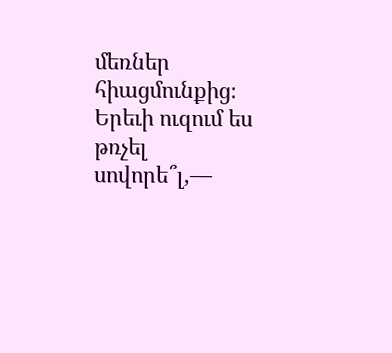մեռներ հիացմունքից։
Երեւի ուզում ես թռչել սովորե՞լ,—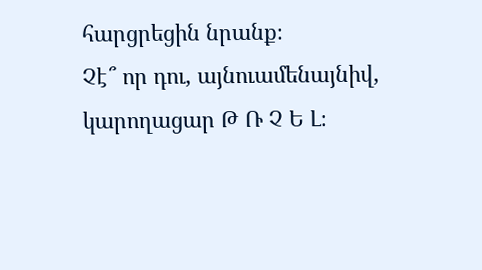հարցրեցին նրանք։
Չէ՞ որ դու, այնուամենայնիվ, կարողացար Թ Ռ Չ Ե Լ։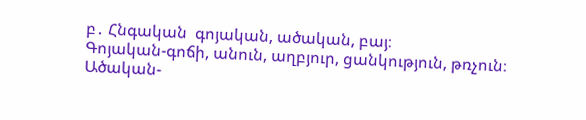բ․ Հնգական  գոյական, ածական, բայ։
Գոյական-գոճի, անուն, աղբյուր, ցանկություն, թռչուն։
Ածական-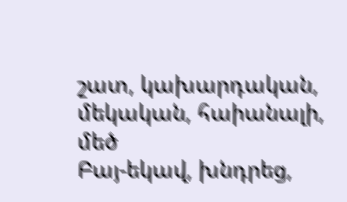շատ, կախարդական, մեկական, հաիանալի, մեծ
Բայ-եկավ, խնդրեց,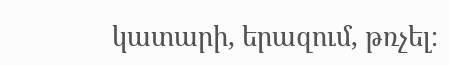կատարի, երազում, թռչել։